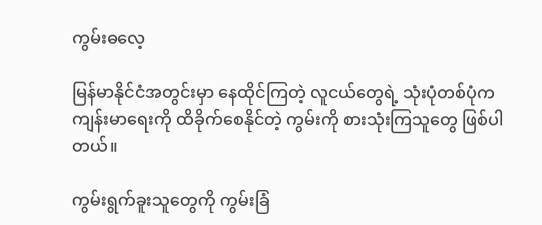ကွမ်းဓလေ့

မြန်မာနိုင်ငံအတွင်းမှာ နေထိုင်ကြတဲ့ လူငယ်တွေရဲ့ သုံးပုံတစ်ပုံက ကျန်းမာရေးကို ထိခိုက်စေနိုင်တဲ့ ကွမ်းကို စားသုံးကြသူတွေ ဖြစ်ပါတယ်။

ကွမ်းရွက်ခူးသူတွေကို ကွမ်းခြံ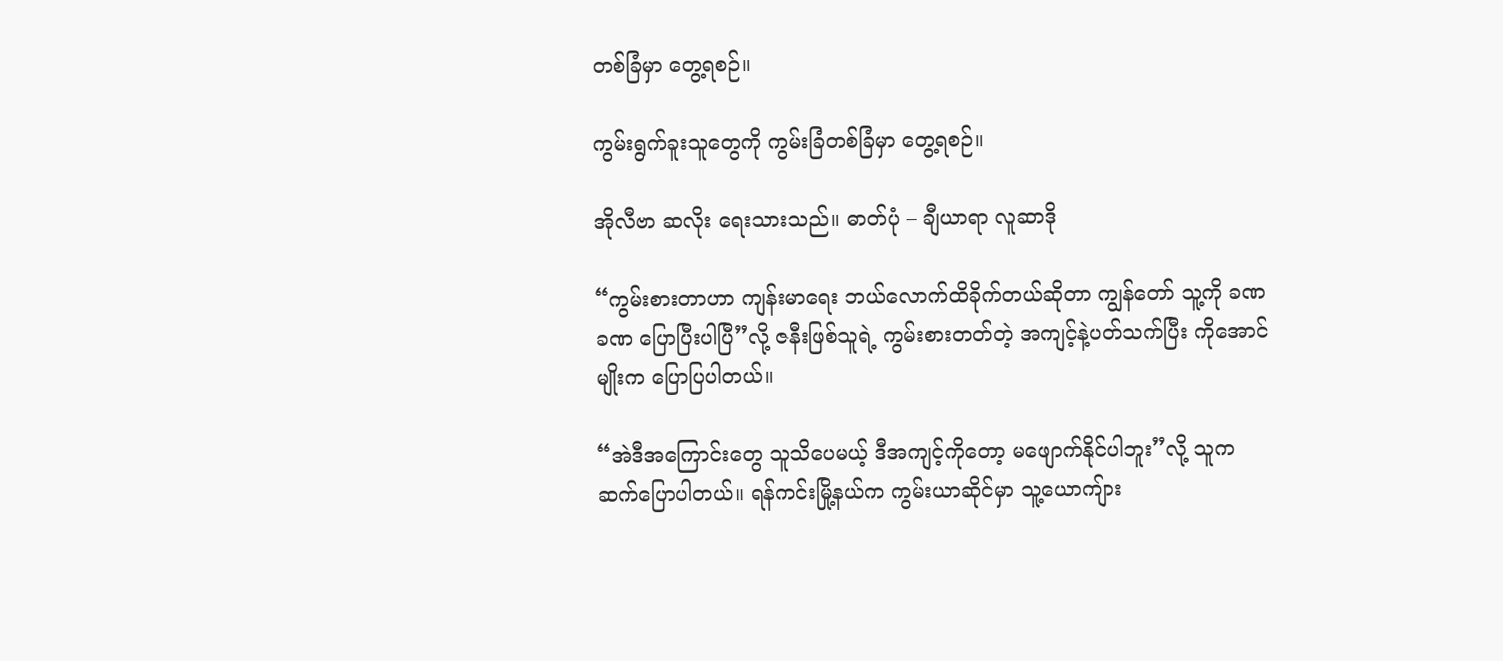တစ်ခြံမှာ တွေ့ရစဉ်။

ကွမ်းရွက်ခူးသူတွေကို ကွမ်းခြံတစ်ခြံမှာ တွေ့ရစဉ်။

အိုလီဗာ ဆလိုး ရေးသားသည်။ ဓာတ်ပုံ – ချီယာရာ လူဆာဒို

“ကွမ်းစားတာဟာ ကျန်းမာရေး ဘယ်လောက်ထိခိုက်တယ်ဆိုတာ ကျွန်တော် သူ့ကို ခဏခဏ ပြောပြီးပါပြီ”လို့ ဇနီးဖြစ်သူရဲ့ ကွမ်းစားတတ်တဲ့ အကျင့်နဲ့ပတ်သက်ပြီး ကိုအောင်မျိုးက ပြောပြပါတယ်။

“အဲဒီအကြောင်းတွေ သူသိပေမယ့် ဒီအကျင့်ကိုတော့ မဖျောက်နိုင်ပါဘူး”လို့ သူက ဆက်ပြောပါတယ်။ ရန်ကင်းမြို့နယ်က ကွမ်းယာဆိုင်မှာ သူ့ယောကျ်ား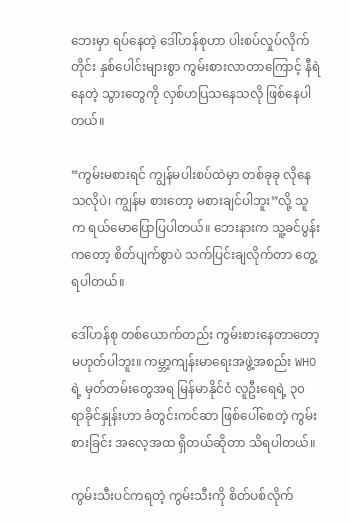ဘေးမှာ ရပ်နေတဲ့ ဒေါ်ဟန်စုဟာ ပါးစပ်လှုပ်လိုက်တိုင်း နှစ်ပေါင်းများစွာ ကွမ်းစားလာတာကြောင့် နီရဲနေတဲ့ သွားတွေကို လှစ်ဟပြသနေသလို ဖြစ်နေပါတယ်။

“ကွမ်းမစားရင် ကျွန်မပါးစပ်ထဲမှာ တစ်ခုခု လိုနေသလိုပဲ၊ ကျွန်မ စားတော့ မစားချင်ပါဘူး”လို့ သူက ရယ်မောပြောပြပါတယ်။ ဘေးနားက သူ့ခင်ပွန်းကတော့ စိတ်ပျက်စွာပဲ သက်ပြင်းချလိုက်တာ တွေ့ရပါတယ်။

ဒေါ်ဟန်စု တစ်ယောက်တည်း ကွမ်းစားနေတာတော့ မဟုတ်ပါဘူး။ ကမ္ဘာ့ကျန်းမာရေးအဖွဲ့အစည်း WHO ရဲ့ မှတ်တမ်းတွေအရ မြန်မာနိုင်ငံ လူဦးရေရဲ့ ၃၀ ရာခိုင်နှုန်းဟာ ခံတွင်းကင်ဆာ ဖြစ်ပေါ်စေတဲ့ ကွမ်းစားခြင်း အလေ့အထ ရှိတယ်ဆိုတာ သိရပါတယ်။

ကွမ်းသီးပင်ကရတဲ့ ကွမ်းသီးကို စိတ်ပစ်လိုက်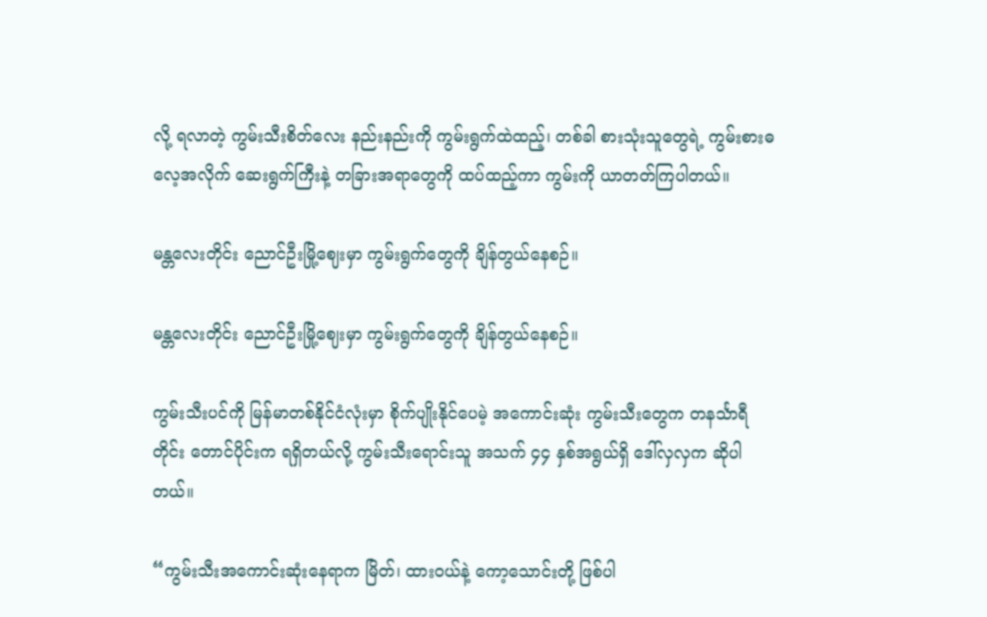လို့ ရလာတဲ့ ကွမ်းသီးစိတ်လေး နည်းနည်းကို ကွမ်းရွက်ထဲထည့်၊ တစ်ခါ စားသုံးသူတွေရဲ့ ကွမ်းစားဓလေ့အလိုက် ဆေးရွက်ကြီးနဲ့ တခြားအရာတွေကို ထပ်ထည့်ကာ ကွမ်းကို ယာတတ်ကြပါတယ်။

မန္တလေးတိုင်း ညောင်ဦးမြို့ဈေးမှာ ကွမ်းရွက်တွေကို ချိန်တွယ်နေစဉ်။

မန္တလေးတိုင်း ညောင်ဦးမြို့ဈေးမှာ ကွမ်းရွက်တွေကို ချိန်တွယ်နေစဉ်။

ကွမ်းသီးပင်ကို မြန်မာတစ်နိုင်ငံလုံးမှာ စိုက်ပျိုးနိုင်ပေမဲ့ အကောင်းဆုံး ကွမ်းသီးတွေက တနင်္သာရီတိုင်း တောင်ပိုင်းက ရရှိတယ်လို့ ကွမ်းသီးရောင်းသူ အသက် ၄၄ နှစ်အရွယ်ရှိ ဒေါ်လှလှက ဆိုပါတယ်။

“ကွမ်းသီးအကောင်းဆုံးနေရာက မြိတ်၊ ထားဝယ်နဲ့ ကော့သောင်းတို့ ဖြစ်ပါ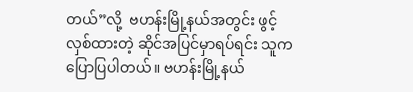တယ်”လို့  ဗဟန်းမြို့နယ်အတွင်း ဖွင့်လှစ်ထားတဲ့ ဆိုင်အပြင်မှာရပ်ရင်း သူက ပြောပြပါတယ်။ ဗဟန်းမြို့နယ်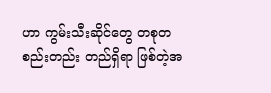ဟာ ကွမ်းသီးဆိုင်တွေ တစုတစည်းတည်း တည်ရှိရာ ဖြစ်တဲ့အ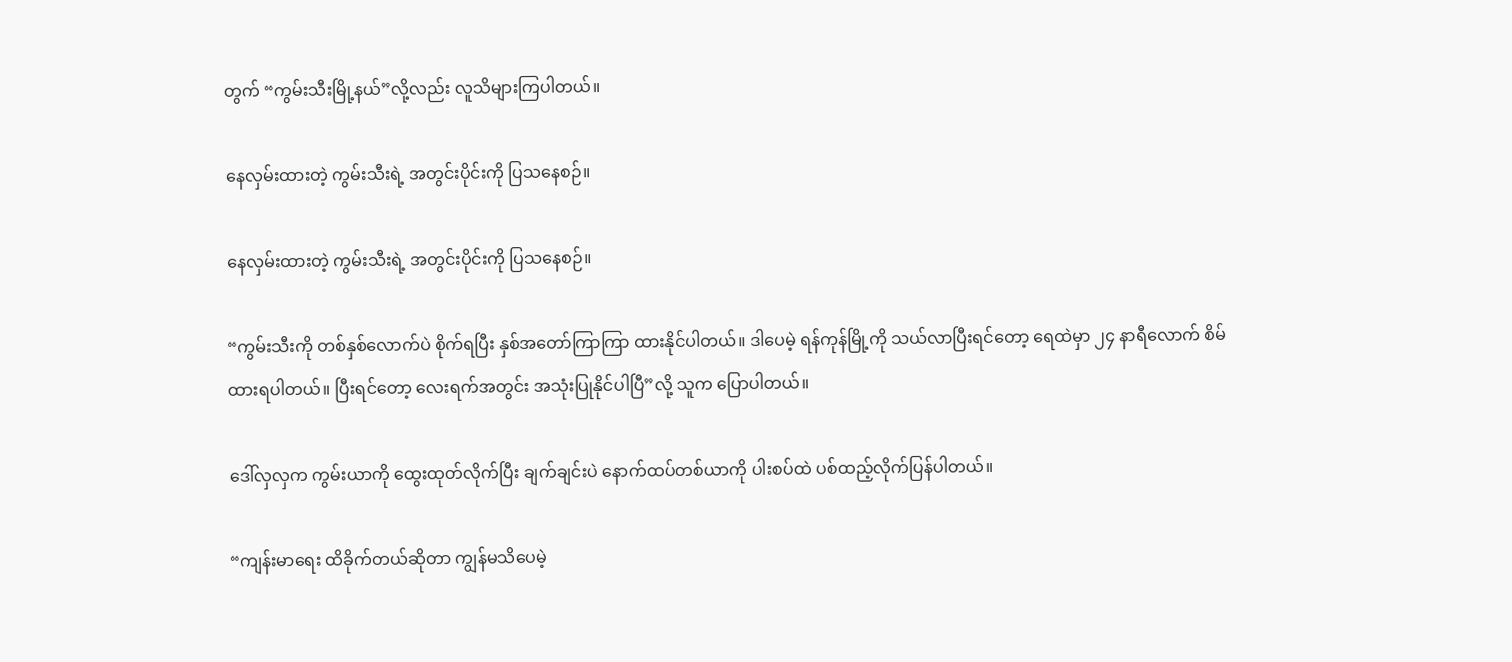တွက် “ကွမ်းသီးမြို့နယ်”လို့လည်း လူသိများကြပါတယ်။

နေလှမ်းထားတဲ့ ကွမ်းသီးရဲ့ အတွင်းပိုင်းကို ပြသနေစဉ်။

နေလှမ်းထားတဲ့ ကွမ်းသီးရဲ့ အတွင်းပိုင်းကို ပြသနေစဉ်။

“ကွမ်းသီးကို တစ်နှစ်လောက်ပဲ စိုက်ရပြီး နှစ်အတော်ကြာကြာ ထားနိုင်ပါတယ်။ ဒါပေမဲ့ ရန်ကုန်မြို့ကို သယ်လာပြီးရင်တော့ ရေထဲမှာ ၂၄ နာရီလောက် စိမ်ထားရပါတယ်။ ပြီးရင်တော့ လေးရက်အတွင်း အသုံးပြုနိုင်ပါပြီ”လို့ သူက ပြောပါတယ်။

ဒေါ်လှလှက ကွမ်းယာကို ထွေးထုတ်လိုက်ပြီး ချက်ချင်းပဲ နောက်ထပ်တစ်ယာကို ပါးစပ်ထဲ ပစ်ထည့်လိုက်ပြန်ပါတယ်။

“ကျန်းမာရေး ထိခိုက်တယ်ဆိုတာ ကျွန်မသိပေမဲ့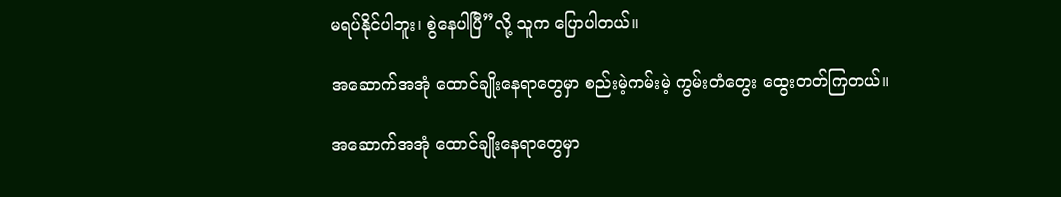မရပ်နိုင်ပါဘူး၊ စွဲနေပါပြီ”လို့ သူက ပြောပါတယ်။

အဆောက်အအုံ ထောင်ချိုးနေရာတွေမှာ စည်းမဲ့ကမ်းမဲ့ ကွမ်းတံတွေး ထွေးတတ်ကြတယ်။

အဆောက်အအုံ ထောင်ချိုးနေရာတွေမှာ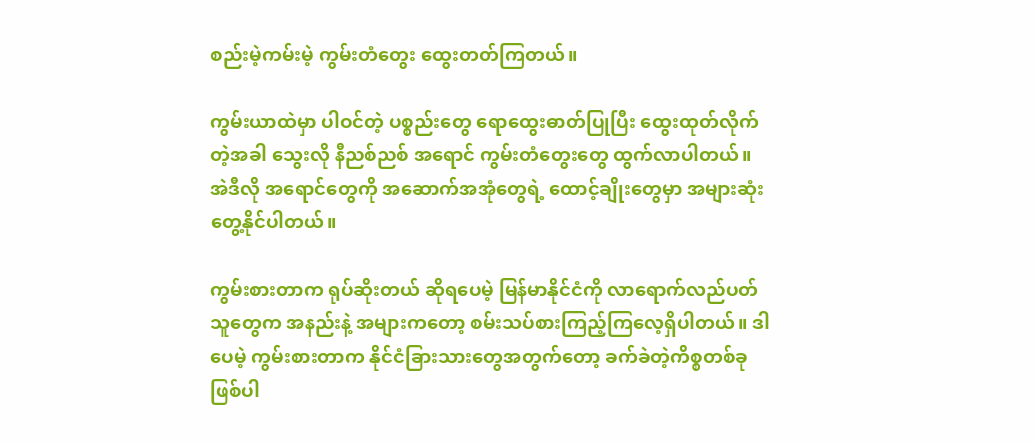စည်းမဲ့ကမ်းမဲ့ ကွမ်းတံတွေး ထွေးတတ်ကြတယ်။

ကွမ်းယာထဲမှာ ပါဝင်တဲ့ ပစ္စည်းတွေ ရောထွေးဓာတ်ပြုပြီး ထွေးထုတ်လိုက်တဲ့အခါ သွေးလို နီညစ်ညစ် အရောင် ကွမ်းတံတွေးတွေ ထွက်လာပါတယ်။ အဲဒီလို အရောင်တွေကို အဆောက်အအုံတွေရဲ့ ထောင့်ချိုးတွေမှာ အများဆုံး တွေ့နိုင်ပါတယ်။

ကွမ်းစားတာက ရုပ်ဆိုးတယ် ဆိုရပေမဲ့ မြန်မာနိုင်ငံကို လာရောက်လည်ပတ်သူတွေက အနည်းနဲ့ အများကတော့ စမ်းသပ်စားကြည့်ကြလေ့ရှိပါတယ်။ ဒါပေမဲ့ ကွမ်းစားတာက နိုင်ငံခြားသားတွေအတွက်တော့ ခက်ခဲတဲ့ကိစ္စတစ်ခု ဖြစ်ပါ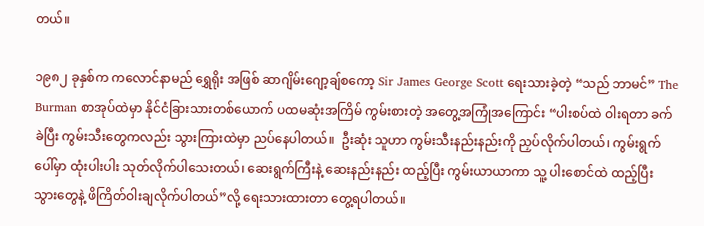တယ်။

၁၉၈၂ ခုနှစ်က ကလောင်နာမည် ရွှေရိုး အဖြစ် ဆာဂျိမ်းဂျော့ချ်စကော့ Sir James George Scott ရေးသားခဲ့တဲ့ “သည် ဘာမင်” The Burman စာအုပ်ထဲမှာ နိုင်ငံခြားသားတစ်ယောက် ပထမဆုံးအကြိမ် ကွမ်းစားတဲ့ အတွေ့အကြုံအကြောင်း “ပါးစပ်ထဲ ဝါးရတာ ခက်ခဲပြီး ကွမ်းသီးတွေကလည်း သွားကြားထဲမှာ ညပ်နေပါတယ်။  ဦးဆုံး သူဟာ ကွမ်းသီးနည်းနည်းကို ညှပ်လိုက်ပါတယ်၊ ကွမ်းရွက်ပေါ်မှာ ထုံးပါးပါး သုတ်လိုက်ပါသေးတယ်၊ ဆေးရွက်ကြီးနဲ့ ဆေးနည်းနည်း ထည့်ပြီး ကွမ်းယာယာကာ သူ့ ပါးစောင်ထဲ ထည့်ပြီး သွားတွေနဲ့ ဖိကြိတ်ဝါးချလိုက်ပါတယ်”လို့ ရေးသားထားတာ တွေ့ရပါတယ်။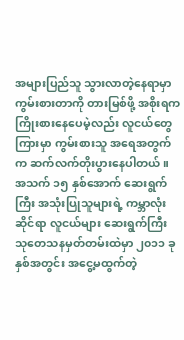အများပြည်သူ သွားလာတဲ့နေရာမှာ ကွမ်းစားတာကို တားမြစ်ဖို့ အစိုးရက ကြိုးစားနေပေမဲ့လည်း လူငယ်တွေကြားမှာ ကွမ်းစားသူ အရေအတွက်က ဆက်လက်တိုးပွားနေပါတယ်။ အသက် ၁၅ နှစ်အောက် ဆေးရွက်ကြီး အသုံးပြုသူများရဲ့ ကမ္ဘာလုံးဆိုင်ရာ လူငယ်များ ဆေးရွက်ကြီး သုတေသနမှတ်တမ်းထဲမှာ ၂၀၁၁ ခုနှစ်အတွင်း အငွေ့မထွက်တဲ့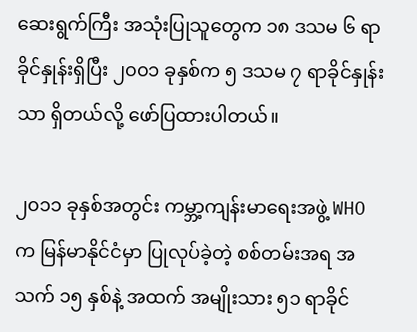ဆေးရွက်ကြီး အသုံးပြုသူတွေက ၁၈ ဒသမ ၆ ရာခိုင်နှုန်းရှိပြီး ၂၀၀၁ ခုနှစ်က ၅ ဒသမ ၇ ရာခိုင်နှုန်းသာ ရှိတယ်လို့ ဖော်ပြထားပါတယ်။

၂၀၁၁ ခုနှစ်အတွင်း ကမ္ဘာ့ကျန်းမာရေးအဖွဲ့ WHO က မြန်မာနိုင်ငံမှာ ပြုလုပ်ခဲ့တဲ့ စစ်တမ်းအရ အသက် ၁၅ နှစ်နဲ့ အထက် အမျိုးသား ၅၁ ရာခိုင်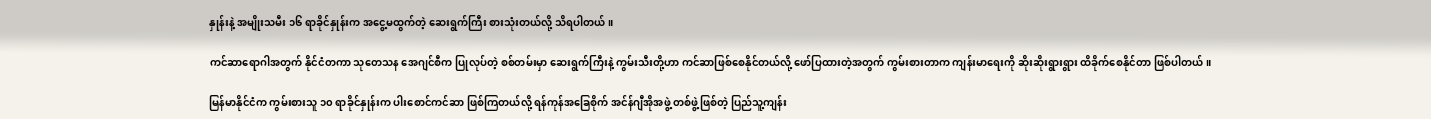နှုန်းနဲ့ အမျိုးသမီး ၁၆ ရာခိုင်နှုန်းက အငွေ့မထွက်တဲ့ ဆေးရွက်ကြီး စားသုံးတယ်လို့ သိရပါတယ်။

ကင်ဆာရောဂါအတွက် နိုင်ငံတကာ သုတေသန အေဂျင်စီက ပြုလုပ်တဲ့ စစ်တမ်းမှာ ဆေးရွက်ကြီးနဲ့ ကွမ်းသီးတို့ဟာ ကင်ဆာဖြစ်စေနိုင်တယ်လို့ ဖော်ပြထားတဲ့အတွက် ကွမ်းစားတာက ကျန်းမာရေးကို ဆိုးဆိုးရွားရွား ထိခိုက်စေနိုင်တာ ဖြစ်ပါတယ်။

မြန်မာနိုင်ငံက ကွမ်းစားသူ ၁၀ ရာခိုင်နှုန်းက ပါးစောင်ကင်ဆာ ဖြစ်ကြတယ်လို့ ရန်ကုန်အခြေစိုက် အင်န်ဂျီအိုအဖွဲ့ တစ်ဖွဲ့ဖြစ်တဲ့ ပြည်သူ့ကျန်း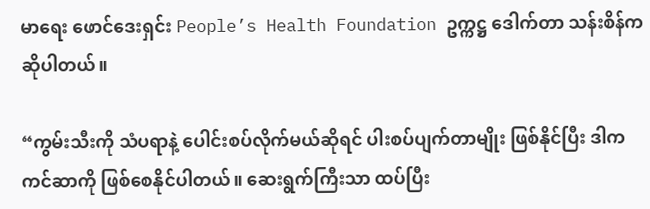မာရေး ဖောင်ဒေးရှင်း People’s Health Foundation ဥက္ကဋ္ဌ ဒေါက်တာ သန်းစိန်က ဆိုပါတယ်။

“ကွမ်းသီးကို သံပရာနဲ့ ပေါင်းစပ်လိုက်မယ်ဆိုရင် ပါးစပ်ပျက်တာမျိုး ဖြစ်နိုင်ပြီး ဒါက ကင်ဆာကို ဖြစ်စေနိုင်ပါတယ်။ ဆေးရွက်ကြီးသာ ထပ်ပြီး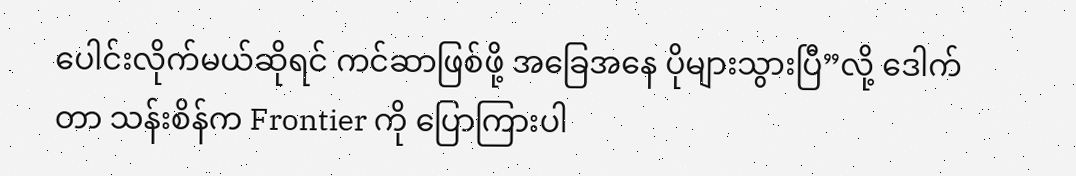ပေါင်းလိုက်မယ်ဆိုရင် ကင်ဆာဖြစ်ဖို့ အခြေအနေ ပိုများသွားပြီ”လို့ ဒေါက်တာ သန်းစိန်က Frontier ကို ပြောကြားပါ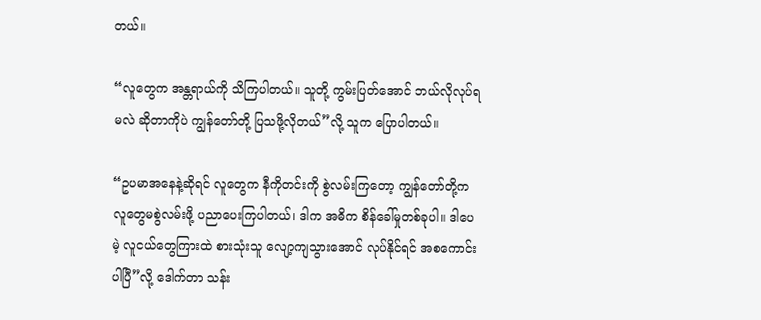တယ်။

“လူတွေက အန္တရာယ်ကို သိကြပါတယ်။ သူတို့ ကွမ်းပြတ်အောင် ဘယ်လိုလုပ်ရမလဲ ဆိုတာကိုပဲ ကျွန်တော်တို့ ပြသဖို့လိုတယ်”လို့ သူက ပြောပါတယ်။

“ဥပမာအနေနဲ့ဆိုရင် လူတွေက နီကိုတင်းကို စွဲလမ်းကြတော့ ကျွန်တော်တို့က လူတွေမစွဲလမ်းဖို့ ပညာပေးကြပါတယ်၊ ဒါက အဓိက စိန်ခေါ်မှုတစ်ခုပါ။ ဒါပေမဲ့ လူငယ်တွေကြားထဲ စားသုံးသူ လျော့ကျသွားအောင် လုပ်နိုင်ရင် အစကောင်းပါပြီ”လို့ ဒေါက်တာ သန်း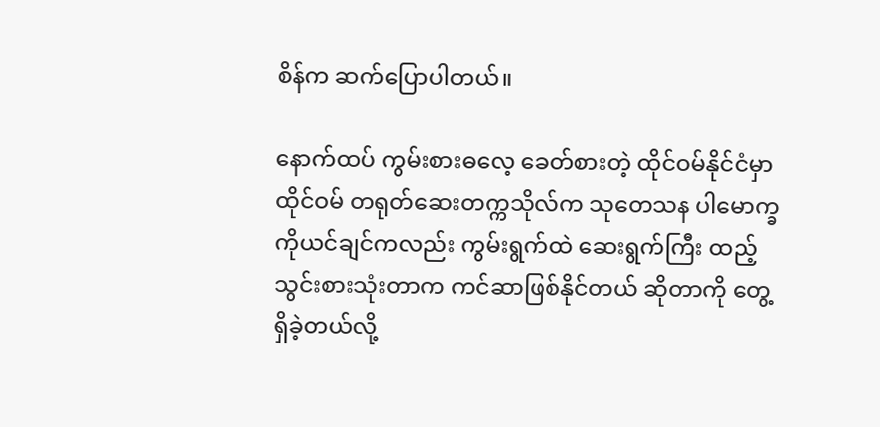စိန်က ဆက်ပြောပါတယ်။

နောက်ထပ် ကွမ်းစားဓလေ့ ခေတ်စားတဲ့ ထိုင်ဝမ်နိုင်ငံမှာ ထိုင်ဝမ် တရုတ်ဆေးတက္ကသိုလ်က သုတေသန ပါမောက္ခ ကိုယင်ချင်ကလည်း ကွမ်းရွက်ထဲ ဆေးရွက်ကြီး ထည့်သွင်းစားသုံးတာက ကင်ဆာဖြစ်နိုင်တယ် ဆိုတာကို တွေ့ရှိခဲ့တယ်လို့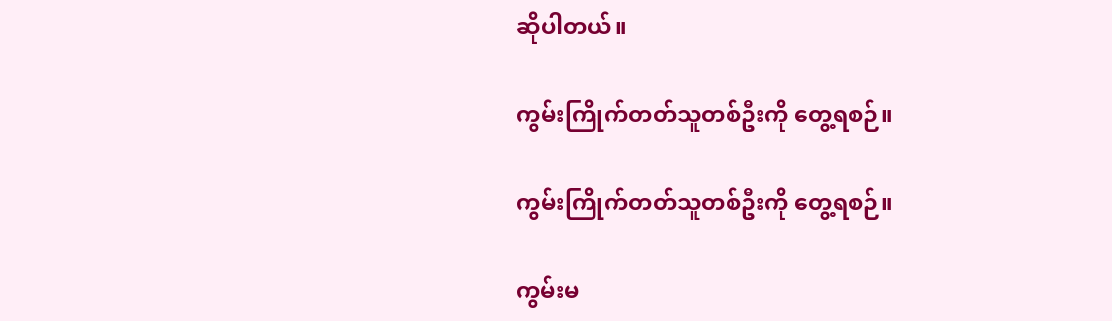ဆိုပါတယ်။

ကွမ်းကြိုက်တတ်သူတစ်ဦးကို တွေ့ရစဉ်။

ကွမ်းကြိုက်တတ်သူတစ်ဦးကို တွေ့ရစဉ်။

ကွမ်းမ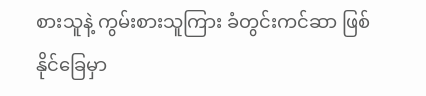စားသူနဲ့ ကွမ်းစားသူကြား ခံတွင်းကင်ဆာ ဖြစ်နိုင်ခြေမှာ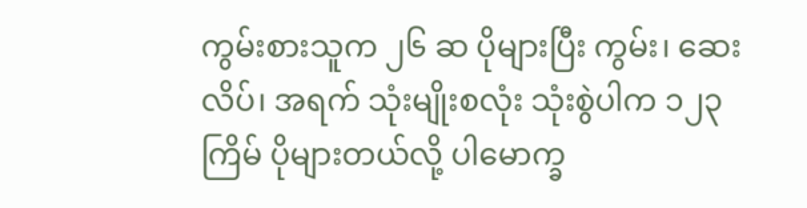ကွမ်းစားသူက ၂၆ ဆ ပိုများပြီး ကွမ်း၊ ဆေးလိပ်၊ အရက် သုံးမျိုးစလုံး သုံးစွဲပါက ၁၂၃ ကြိမ် ပိုများတယ်လို့ ပါမောက္ခ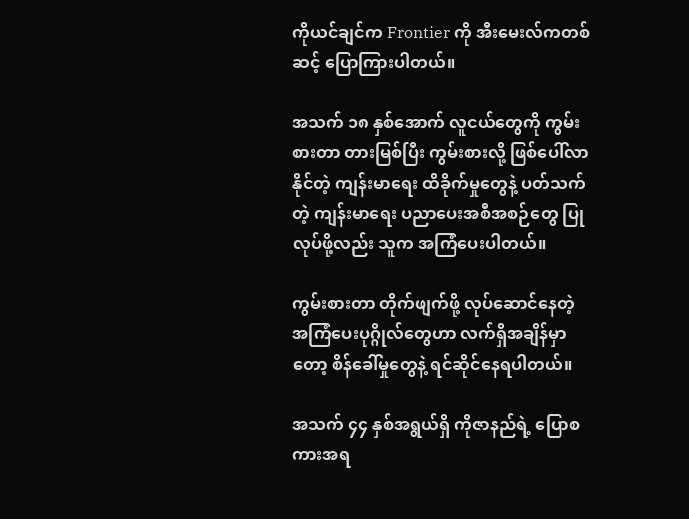ကိုယင်ချင်က Frontier ကို အီးမေးလ်ကတစ်ဆင့် ပြောကြားပါတယ်။

အသက် ၁၈ နှစ်အောက် လူငယ်တွေကို ကွမ်းစားတာ တားမြစ်ပြီး ကွမ်းစားလို့ ဖြစ်ပေါ်လာနိုင်တဲ့ ကျန်းမာရေး ထိခိုက်မှုတွေနဲ့ ပတ်သက်တဲ့ ကျန်းမာရေး ပညာပေးအစီအစဉ်တွေ ပြုလုပ်ဖို့လည်း သူက အကြံပေးပါတယ်။

ကွမ်းစားတာ တိုက်ဖျက်ဖို့ လုပ်ဆောင်နေတဲ့ အကြံပေးပုဂ္ဂိုလ်တွေဟာ လက်ရှိအချိန်မှာတော့ စိန်ခေါ်မှုတွေနဲ့ ရင်ဆိုင်နေရပါတယ်။

အသက် ၄၄ နှစ်အရွယ်ရှိ ကိုဇာနည်ရဲ့ ပြောစကားအရ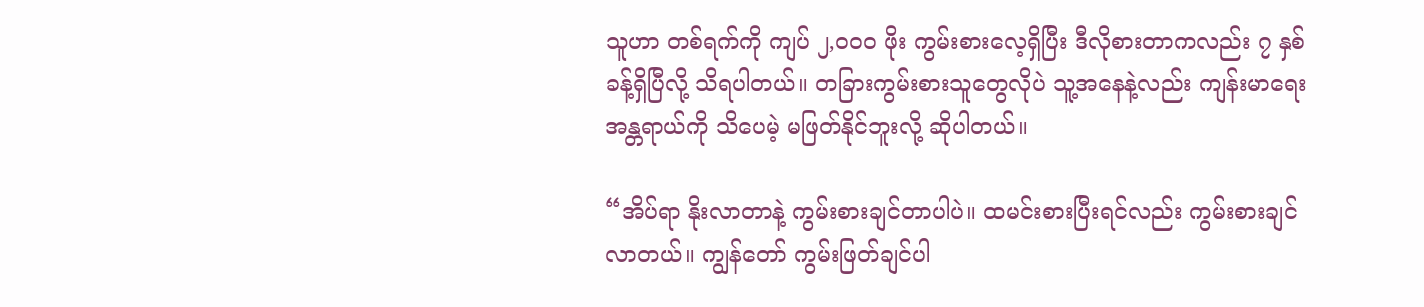သူဟာ တစ်ရက်ကို ကျပ် ၂,၀၀၀ ဖိုး ကွမ်းစားလေ့ရှိပြီး ဒီလိုစားတာကလည်း ၇ နှစ်ခန့်ရှိပြီလို့ သိရပါတယ်။ တခြားကွမ်းစားသူတွေလိုပဲ သူ့အနေနဲ့လည်း ကျန်းမာရေးအန္တရာယ်ကို သိပေမဲ့ မဖြတ်နိုင်ဘူးလို့ ဆိုပါတယ်။

“အိပ်ရာ နိုးလာတာနဲ့ ကွမ်းစားချင်တာပါပဲ။ ထမင်းစားပြီးရင်လည်း ကွမ်းစားချင်လာတယ်။ ကျွန်တော် ကွမ်းဖြတ်ချင်ပါ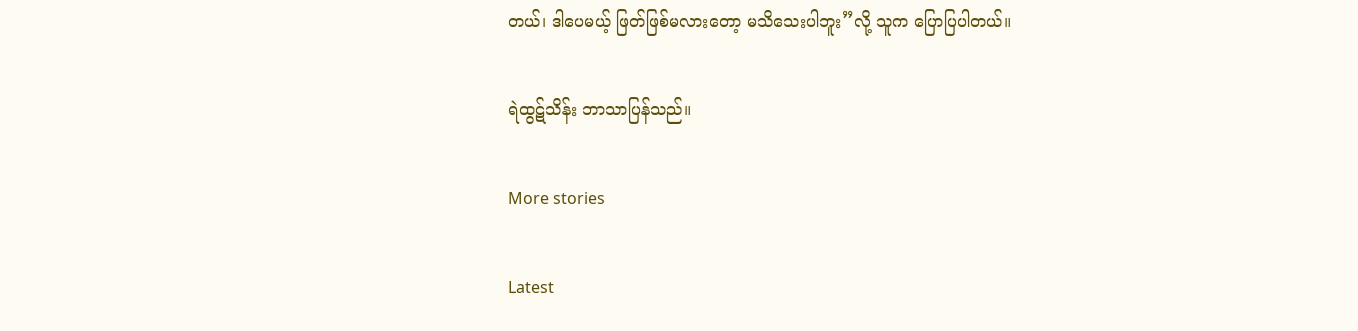တယ်၊ ဒါပေမယ့် ဖြတ်ဖြစ်မလားတော့ မသိသေးပါဘူး”လို့ သူက ပြောပြပါတယ်။

ရဲထွဋ်သိန်း ဘာသာပြန်သည်။

More stories

Latest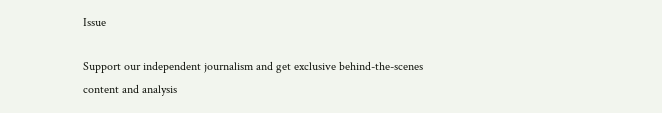Issue

Support our independent journalism and get exclusive behind-the-scenes content and analysis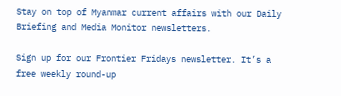Stay on top of Myanmar current affairs with our Daily Briefing and Media Monitor newsletters.

Sign up for our Frontier Fridays newsletter. It’s a free weekly round-up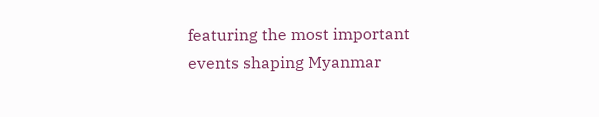featuring the most important events shaping Myanmar